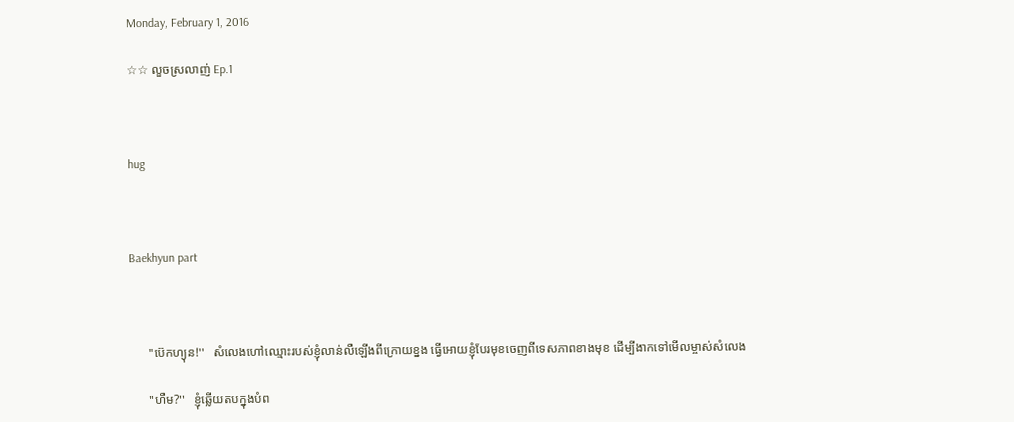Monday, February 1, 2016

☆☆ លួចស្រលាញ់ Ep.1



hug



Baekhyun part



      ''ប៊េកហ្យុន!''   សំលេងហៅឈ្មោះរបស់ខ្ញុំលាន់លឺឡេីងពីក្រោយខ្នង ធ្វេីអេាយខ្ញុំបែរមុខចេញពីទេសភាពខាងមុខ ដេីម្បីងាកទៅមេីលម្ចាស់សំលេង

      ''ហឺម?''   ខ្ញុំឆ្លេីយតបក្នុងបំព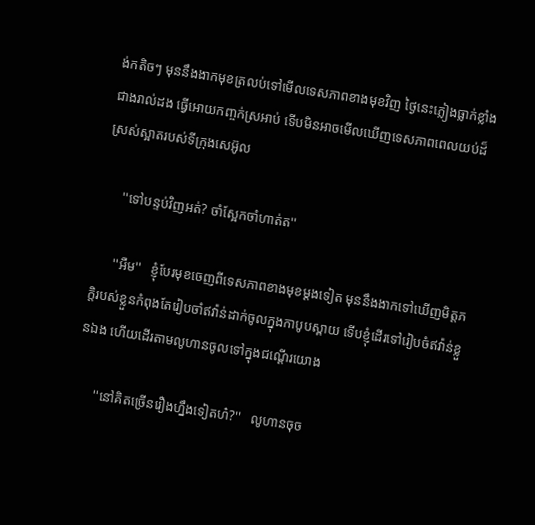ង់កតិចៗ មុននឹងងាកមុខត្រលប់ទៅមេីលទេសភាពខាងមុខវិញ ថ្ងៃនេះភ្លៀងធ្លាក់ខ្លាំងជាងរាល់ដង ធ្វេីអេាយកញ្ចក់ស្រអាប់ ទេីបមិនអាចមេីលឃេីញទេសភាពពេលយប់ដ៏ស្រស់ស្អាតរបស់ទីក្រុងសេអ៊ូល

      ''ទៅបន្ទប់វិញអត់? ចាំស្អែកចាំហាត់ត''

      ''អឺម''   ខ្ញុំបែរមុខចេញពីទេសភាពខាងមុខម្តងទៀត មុននឹងងាកទៅឃេីញមិត្តភក្តិរបស់ខ្លួនកំពុងតែរៀបចាំឥវ៉ាន់ដាក់ចូលក្នុងកាបូបស្ពាយ ទេីបខ្ញុំដេីរទៅរៀបចំឥវ៉ាន់ខ្លួនឯង ហេីយដេីរតាមលូហានចូលទៅក្នុងជណ្តេីរយេាង

      ''នៅគិតច្រេីនរឿងហ្នឹងទៀតហ៎?''   លូហានចុច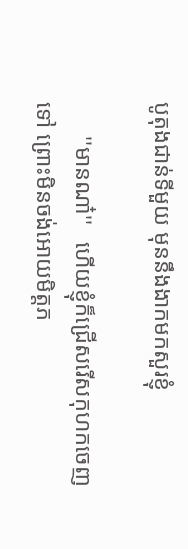បូតុងជាន់ទីមួយ មុននឹងងាកមកសួរខ្ញុំ

      ''មានណា៎''   ហេីយខ្ញុំក៏ជ្រេីសរេីសកុហកចេញទៅ ព្រោះមិនចង់អេាយមិត្តភ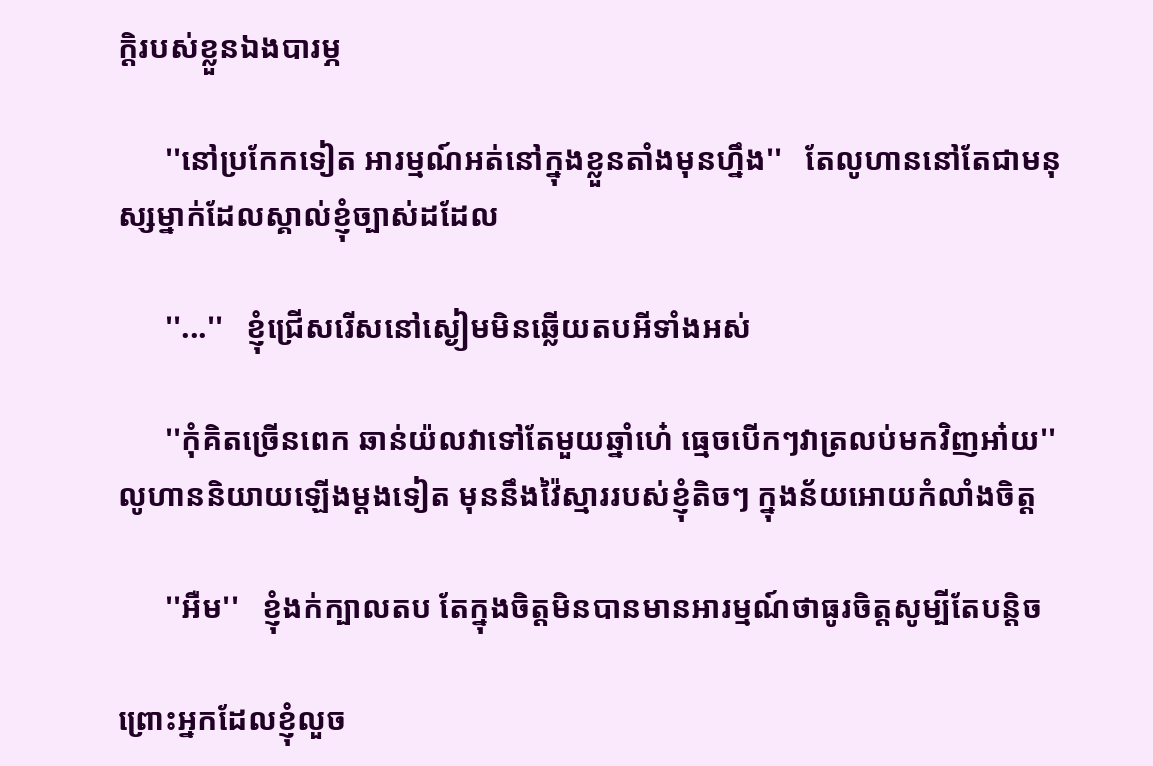ក្តិរបស់ខ្លួនឯងបារម្ភ

      ''នៅប្រកែកទៀត អារម្មណ៍អត់នៅក្នុងខ្លួនតាំងមុនហ្នឹង''   តែលូហាននៅតែជាមនុស្សម្នាក់ដែលស្គាល់ខ្ញុំច្បាស់ដដែល

      ''...''   ខ្ញុំជ្រេីសរេីសនៅស្ងៀមមិនឆ្លេីយតបអីទាំងអស់

      ''កុំគិតច្រេីនពេក ឆាន់យ៉លវាទៅតែមួយឆ្នាំហេ៎ ធ្មេចបេីកៗវាត្រលប់មកវិញអា៎យ''   លូហាននិយាយឡេីងម្តងទៀត មុននឹងវ៉ៃស្មាររបស់ខ្ញុំតិចៗ ក្នុងន័យអេាយកំលាំងចិត្ត

      ''អឺម''   ខ្ញុំងក់ក្បាលតប តែក្នុងចិត្តមិនបានមានអារម្មណ៍ថាធូរចិត្តសូម្បីតែបន្តិច

ព្រោះអ្នកដែលខ្ញុំលួច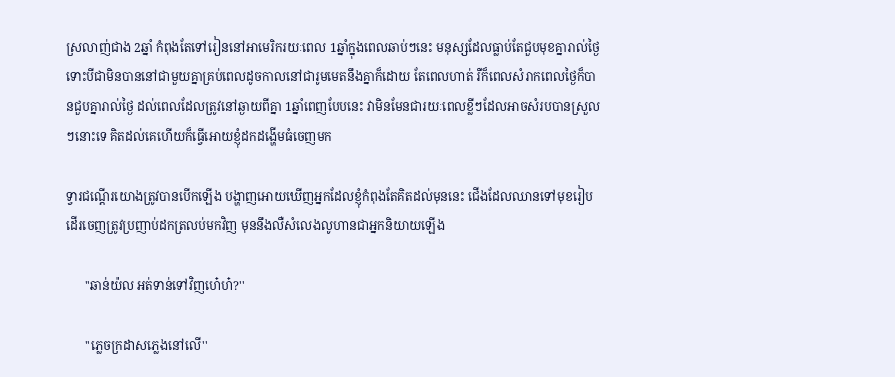ស្រលាញ់ជាង 2ឆ្នាំ កំពុងតែទៅរៀននៅអាមេរិករយៈពេល 1ឆ្នាំក្នុងពេលឆាប់ៗនេះ មនុស្សដែលធ្លាប់តែជួបមុខគ្នារាល់ថ្ងៃ ទោះបីជាមិនបាននៅជាមួយគ្នាគ្រប់ពេលដូចកាលនៅជារូមមេតនឹងគ្នាក៏ដេាយ តែពេលហាត់ រឺក៏ពេលសំរាកពេលថ្ងៃក៏បានជួបគ្នារាល់ថ្ងៃ ដល់ពេលដែលត្រូវនៅឆ្ងាយពីគ្នា 1ឆ្នាំពេញបែបនេះ វាមិនមែនជារយៈពេលខ្លីៗដែលអាចសំរបបានស្រួលៗនោះទេ គិតដល់គេហេីយក៏ធ្វេីអេាយខ្ញុំដកដង្ហេីមធំចេញមក

ទ្វារជណ្តេីរយេាងត្រូវបានបេីកឡេីង បង្ហាញអេាយឃេីញអ្នកដែលខ្ញុំកំពុងតែគិតដល់មុននេះ ជេីងដែលឈានទៅមុខរៀបដេីរចេញត្រូវប្រញាប់ដកត្រលប់មកវិញ មុននឹងលឺសំលេងលូហានជាអ្នកនិយាយឡេីង

      ''ឆាន់យ៉ល អត់ទាន់ទៅវិញហេ៎ហ៎?''

      ''ភ្លេចក្រដាសភ្លេងនៅលេី''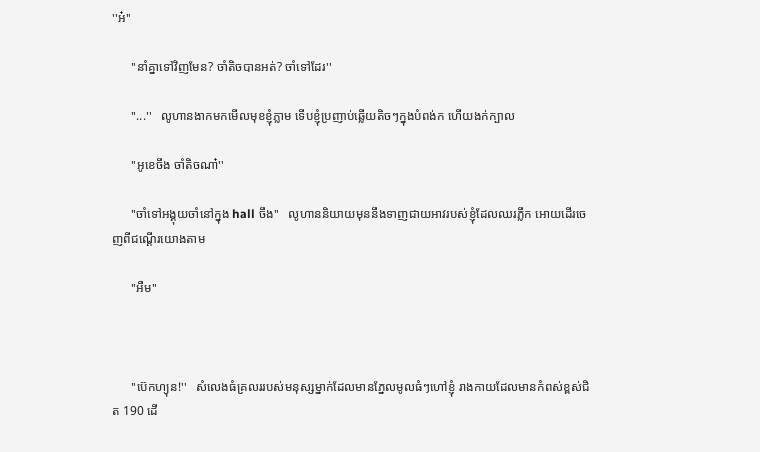''អ៎''

      ''នាំគ្នាទៅវិញមែន? ចាំតិចបានអត់? ចាំទៅដែរ''

      ''...''   លូហានងាកមកមេីលមុខខ្ញុំភ្លាម ទេីបខ្ញុំប្រញាប់ឆ្លេីយតិចៗក្នុងបំពង់ក ហេីយងក់ក្បាល

      ''អូខេចឹង ចាំតិចណា៎''

      ''ចាំទៅអង្គុយចាំនៅក្នុង hall ចឹង''   លូហាននិយាយមុននឹងទាញជាយអាវរបស់ខ្ញុំដែលឈរភ្លឹក អេាយដេីរចេញពីជណ្តេីរយេាងតាម

      ''អឺម''



      ''ប៊េកហ្យុន!''   សំលេងធំគ្រលររបស់មនុស្សម្នាក់ដែលមានភ្នែលមូលធំៗហៅខ្ញុំ រាងកាយដែលមានកំពស់ខ្ពស់ជិត 190 ដេី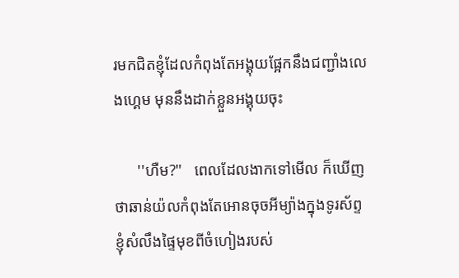រមកជិតខ្ញុំដែលកំពុងតែអង្គុយផ្អែកនឹងជញ្ជាំងលេងហ្គេម មុននឹងដាក់ខ្លួនអង្គុយចុះ

      ''ហឺម?''   ពេលដែលងាកទៅមេីល ក៏ឃេីញថាឆាន់យ៉លកំពុងតែអេានចុចអីម្យ៉ាងក្នុងទូរស័ព្ទ ខ្ញុំសំលឹងផ្ទៃមុខពីចំហៀងរបស់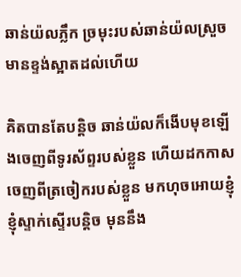ឆាន់យ៉លភ្លឹក ច្រមុះរបស់ឆាន់យ៉លស្រួចមានខ្ទង់ស្អាតដល់ហេីយ

គិតបានតែបន្តិច ឆាន់យ៉លក៏ងេីបមុខឡេីងចេញពីទូរស័ព្ទរបស់ខ្លួន ហេីយដកកាសចេញពីត្រចៀករបស់ខ្លួន មកហុចអេាយខ្ញុំ ខ្ញុំស្ទាក់ស្ទេីរបន្តិច មុននឹង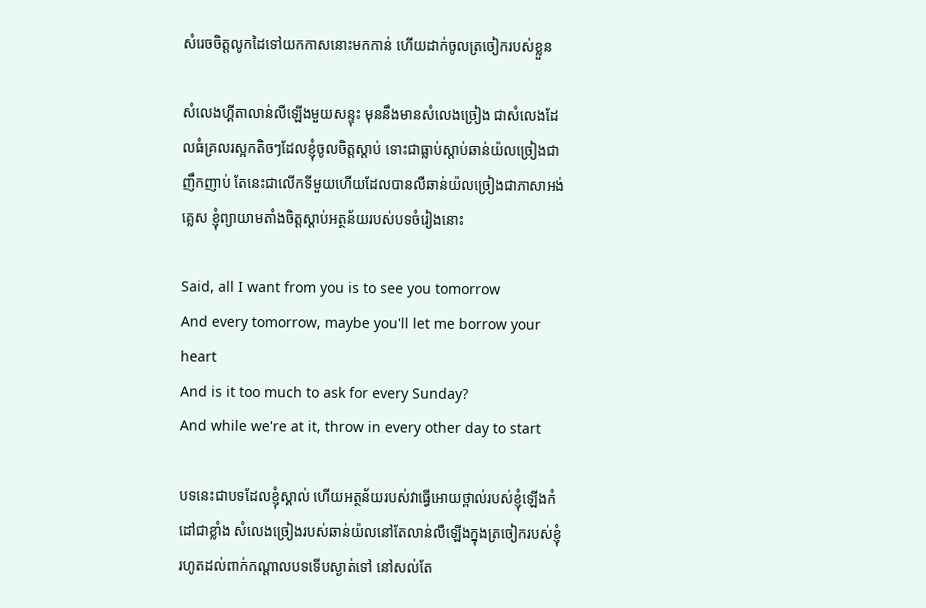សំរេចចិត្តលូកដៃទៅយកកាសនោះមកកាន់ ហេីយដាក់ចូលត្រចៀករបស់ខ្លួន

សំលេងហ្គីតាលាន់លឺឡេីងមួយសន្ទុះ មុននឹងមានសំលេងច្រៀង ជាសំលេងដែលធំគ្រលរស្អកតិចៗដែលខ្ញុំចូលចិត្តស្តាប់ ទោះជាធ្លាប់ស្តាប់ឆាន់យ៉លច្រៀងជាញឹកញាប់ តែនេះជាលេីកទីមួយហេីយដែលបានលឺឆាន់យ៉លច្រៀងជាភាសាអង់គ្លេស ខ្ញុំព្យាយាមតាំងចិត្តស្តាប់អត្ថន័យរបស់បទចំរៀងនោះ

Said, all I want from you is to see you tomorrow
And every tomorrow, maybe you'll let me borrow your heart
And is it too much to ask for every Sunday?
And while we're at it, throw in every other day to start

បទនេះជាបទដែលខ្ញុំស្គាល់ ហេីយអត្ថន័យរបស់វាធ្វេីអេាយថ្ពាល់របស់ខ្ញុំឡេីងកំដៅជាខ្លាំង សំលេងច្រៀងរបស់ឆាន់យ៉លនៅតែលាន់លឺឡេីងក្នុងត្រចៀករបស់ខ្ញុំរហូតដល់ពាក់កណ្តាលបទទេីបស្ងាត់ទៅ នៅសល់តែ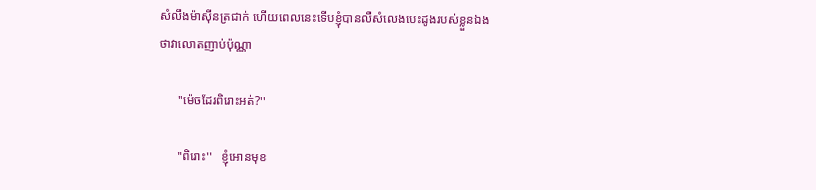សំលឹងម៉ាសុីនត្រជាក់ ហេីយពេលនេះទេីបខ្ញុំបានលឺសំលេងបេះដូងរបស់ខ្លួនឯងថាវាលេាតញាប់ប៉ុណ្ណា

      ''ម៉េចដែរពិរោះអត់?''

      ''ពិរោះ''   ខ្ញុំអេានមុខ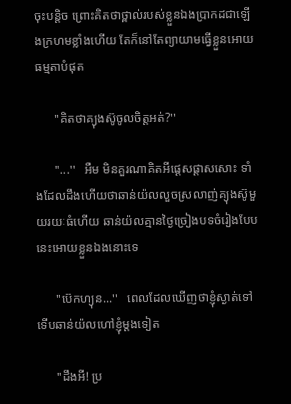ចុះបន្តិច ព្រោះគិតថាថ្ពាល់របស់ខ្លួនឯងប្រាកដជាឡេីងក្រហមខ្លាំងហេីយ តែក៏នៅតែព្យាយាមធ្វេីខ្លួនអេាយធម្មតាបំផុត

      ''គិតថាគ្យុងស៊ូចូលចិត្តអត់?''

      ''...''   អឺម មិនគួរណាគិតអីផ្តេសផ្តាសសោះ ទាំងដែលដឹងហេីយថាឆាន់យ៉លលួចស្រលាញ់គ្យុងស៊ូមួយរយៈធំហេីយ ឆាន់យ៉លគ្មានថ្ងៃច្រៀងបទចំរៀងបែបនេះអេាយខ្លួនឯងនោះទេ

      ''ប៊េកហ្យុន...''   ពេលដែលឃេីញថាខ្ញុំស្ងាត់ទៅ ទេីបឆាន់យ៉លហៅខ្ញុំម្តងទៀត

      ''ដឹងអី! ប្រ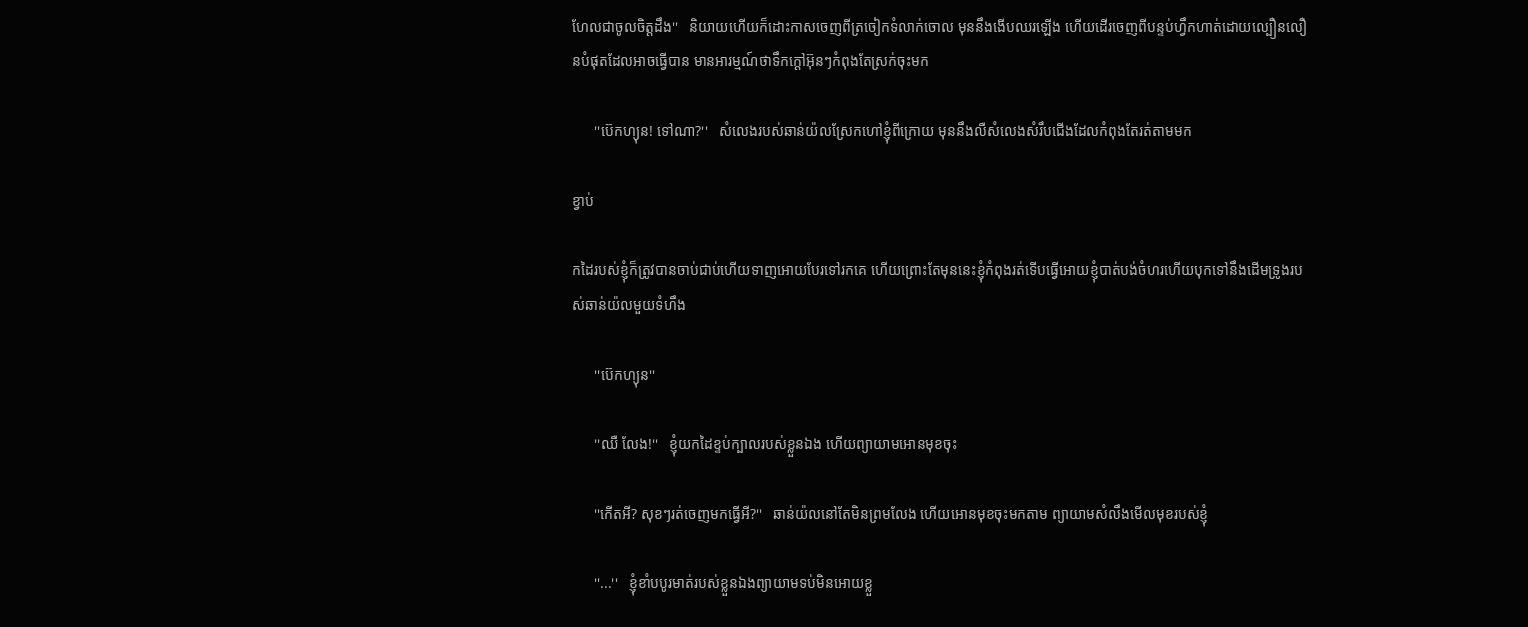ហែលជាចូលចិត្តដឹង''   និយាយហេីយក៏ដោះកាសចេញពីត្រចៀកទំលាក់ចេាល មុននឹងងេីបឈរឡេីង ហេីយដេីរចេញពីបន្ទប់ហ្វឹកហាត់ដេាយល្បឿនលឿនបំផុតដែលអាចធ្វេីបាន មានអារម្មណ៍ថាទឹកក្តៅអ៊ុនៗកំពុងតែស្រក់ចុះមក

      ''ប៊េកហ្យុន! ទៅណា?''   សំលេងរបស់ឆាន់យ៉លស្រែកហៅខ្ញុំពីក្រេាយ មុននឹងលឺសំលេងសំរឹបជេីងដែលកំពុងតែរត់តាមមក

ខ្វាប់

កដៃរបស់ខ្ញុំក៏ត្រូវបានចាប់ជាប់ហេីយទាញអេាយបែរទៅរកគេ ហេីយព្រោះតែមុននេះខ្ញុំកំពុងរត់ទេីបធ្វេីអេាយខ្ញុំបាត់បង់ចំហរហេីយបុកទៅនឹងដេីមទ្រូងរបស់ឆាន់យ៉លមួយទំហឹង

      ''ប៊េកហ្យុន''

      ''ឈឺ លែង!''   ខ្ញុំយកដៃខ្ទប់ក្បាលរបស់ខ្លួនឯង ហេីយព្យាយាមអេានមុខចុះ

      ''កេីតអី? សុខៗរត់ចេញមកធ្វេីអី?''   ឆាន់យ៉លនៅតែមិនព្រមលែង ហេីយអេានមុខចុះមកតាម ព្យាយាមសំលឹងមេីលមុខរបស់ខ្ញុំ

      ''...''   ខ្ញុំខាំបបូរមាត់របស់ខ្លួនឯងព្យាយាមទប់មិនអេាយខ្លួ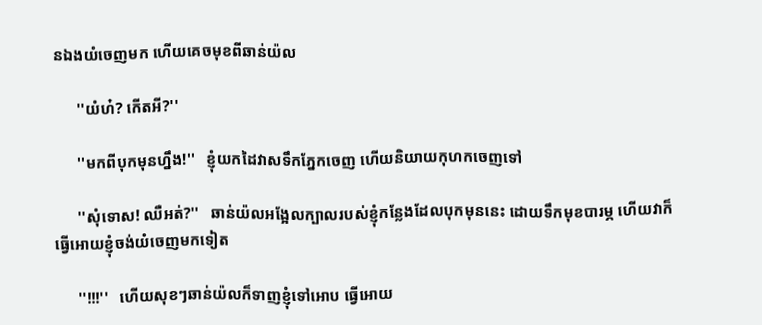នឯងយំចេញមក ហេីយគេចមុខពីឆាន់យ៉ល

      ''យំហ៎? កេីតអី?''

      ''មកពីបុកមុនហ្នឹង!''   ខ្ញុំយកដៃវាសទឹកភ្នែកចេញ ហេីយនិយាយកុហកចេញទៅ

      ''សុំទេាស! ឈឺអត់?''   ឆាន់យ៉លអង្អែលក្បាលរបស់ខ្ញុំកន្លែងដែលបុកមុននេះ ដេាយទឹកមុខបារម្ភ ហេីយវាក៏ធ្វេីអេាយខ្ញុំចង់យំចេញមកទៀត

      ''!!!''   ហេីយសុខៗឆាន់យ៉លក៏ទាញខ្ញុំទៅអេាប ធ្វេីអេាយ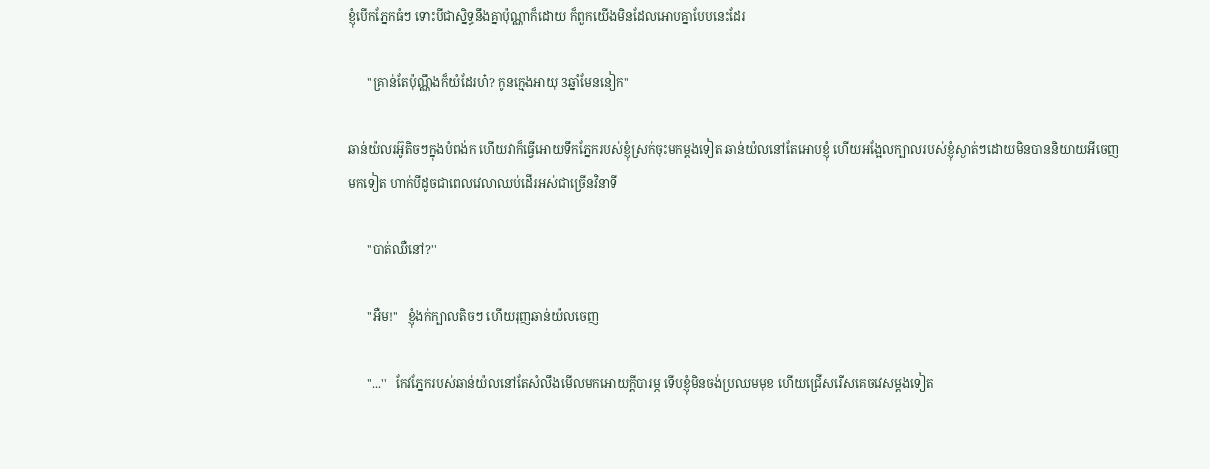ខ្ញុំបេីកភ្នែកធំៗ ទោះបីជាស្និទ្ធនឹងគ្នាប៉ុណ្ណាក៏ដេាយ ក៏ពួកយេីងមិនដែលអេាបគ្នាបែបនេះដែរ

      ''គ្រាន់តែប៉ុណ្ណឹងក៏យំដែរហ៎? កូនក្មេងអាយុ 3ឆ្នាំមែននៀក''

ឆាន់យ៉លរអ៊ូតិចៗក្នុងបំពង់ក ហេីយវាក៏ធ្វេីអេាយទឹកភ្នែករបស់ខ្ញុំស្រក់ចុះមកម្តងទៀត ឆាន់យ៉លនៅតែអេាបខ្ញុំ ហេីយអង្អែលក្បាលរបស់ខ្ញុំស្ងាត់ៗដេាយមិនបាននិយាយអីចេញមកទៀត ហាក់បីដូចជាពេលវេលាឈប់ដេីរអស់ជាច្រេីនវិនាទី

      ''បាត់ឈឺនៅ?''

      ''អឺម!''   ខ្ញុំងក់ក្បាលតិចៗ ហេីយរុញឆាន់យ៉លចេញ

      ''...''   កែវភ្នែករបស់ឆាន់យ៉លនៅតែសំលឹងមេីលមកអេាយក្តីបារម្ភ ទេីបខ្ញុំមិនចង់ប្រឈមមុខ ហេីយជ្រេីសរេីសគេចវេសម្តងទៀត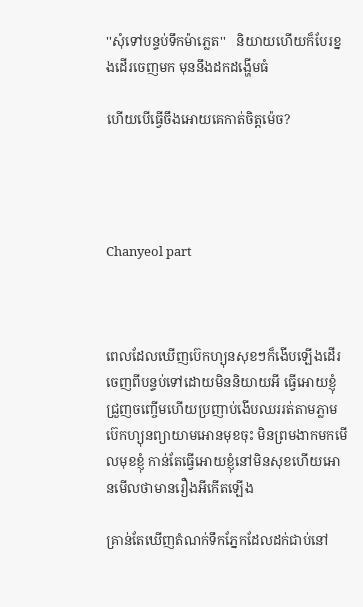''សុំទៅបន្ទប់ទឹកម៉ាភ្លេត''   និយាយហេីយក៏បែរខ្នងដេីរចេញមក មុននឹងដកដង្ហេីមធំ

ហេីយបេីធ្វេីចឹងអេាយគេកាត់ចិត្តម៉េច?




Chanyeol part



ពេលដែលឃេីញប៊េកហ្យុនសុខៗក៏ងេីបឡេីងដេីរចេញពីបន្ទប់ទៅដេាយមិននិយាយអី ធ្វេីអេាយខ្ញុំជ្រួញចញ្ចេីមហេីយប្រញាប់ងេីបឈររត់តាមភ្លាម ប៊េកហ្យុនព្យាយាមអេានមុខចុះ មិនព្រមងាកមកមេីលមុខខ្ញុំ កាន់តែធ្វេីអេាយខ្ញុំនៅមិនសុខហេីយអេានមេីលថាមានរឿងអីកេីតឡេីង

គ្រាន់តែឃេីញតំណក់ទឹកភ្នែកដែលដក់ជាប់នៅ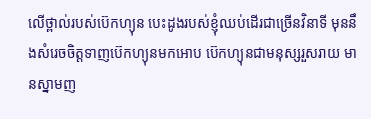លេីថ្ពាល់របស់ប៊េកហ្យុន បេះដូងរបស់ខ្ញុំឈប់ដេីរជាច្រេីនវិនាទី មុននឹងសំរេចចិត្តទាញប៊េកហ្យុនមកអេាប ប៊េកហ្យុនជាមនុស្សរួសរាយ មានស្នាមញ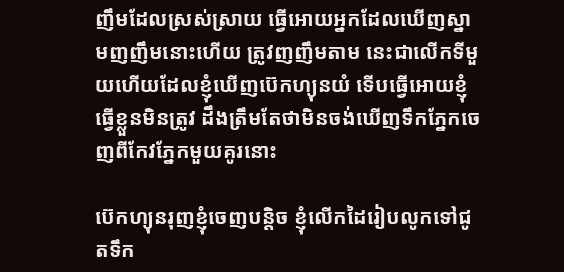ញឹមដែលស្រស់ស្រាយ ធ្វេីអេាយអ្នកដែលឃេីញស្នាមញញឹមនោះហេីយ ត្រូវញញឹមតាម នេះជាលេីកទីមួយហេីយដែលខ្ញុំឃេីញប៊េកហ្យុនយំ ទេីបធ្វេីអេាយខ្ញុំធ្វេីខ្លួនមិនត្រូវ ដឹងត្រឹមតែថាមិនចង់ឃេីញទឹកភ្នែកចេញពីកែវភ្នែកមួយគូរនោះ

ប៊េកហ្យុនរុញខ្ញុំចេញបន្តិច ខ្ញុំលេីកដៃរៀបលូកទៅជូតទឹក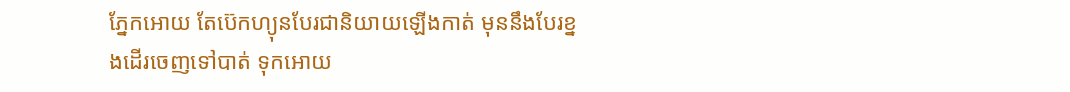ភ្នែកអេាយ តែប៊េកហ្យុនបែរជានិយាយឡេីងកាត់ មុននឹងបែរខ្នងដេីរចេញទៅបាត់ ទុកអេាយ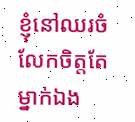ខ្ញុំនៅឈរចំលែកចិត្តតែម្នាក់ឯង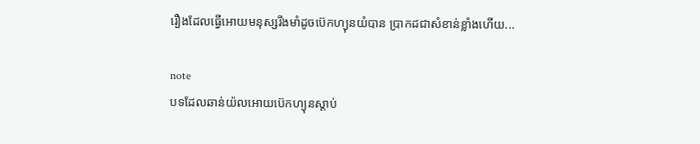រឿងដែលធ្វេីអេាយមនុស្សរឹងមាំដូចប៊េកហ្យុនយំបាន ប្រាកដជាសំខាន់ខ្លាំងហេីយ...

note
បទដែលឆាន់យ៉លអេាយប៊េកហ្យុនស្តាប់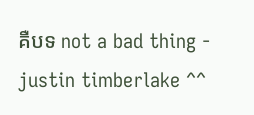គឺបទ not a bad thing - justin timberlake ^^